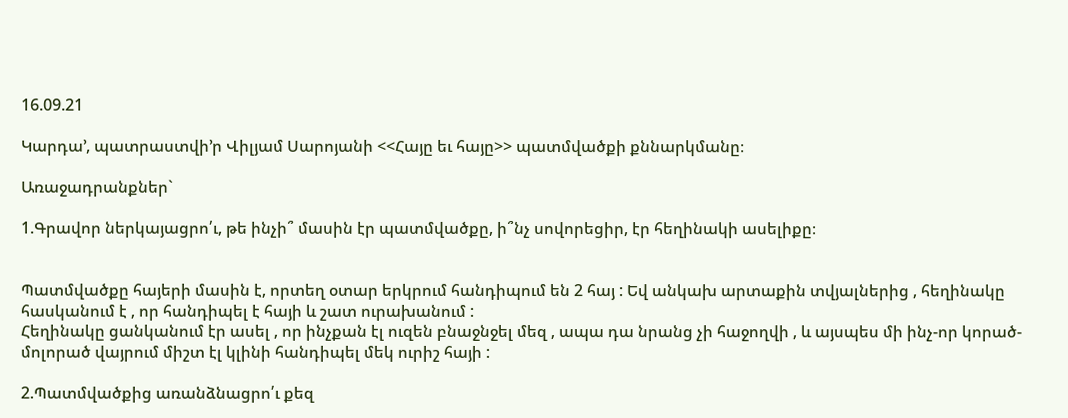16.09.21

Կարդա’, պատրաստվի’ր Վիլյամ Սարոյանի <<Հայը եւ հայը>> պատմվածքի քննարկմանը։

Առաջադրանքներ`

1.Գրավոր ներկայացրո՛ւ, թե ինչի՞ մասին էր պատմվածքը, ի՞նչ սովորեցիր, էր հեղինակի ասելիքը։


Պատմվածքը հայերի մասին է, որտեղ օտար երկրում հանդիպում են 2 հայ : Եվ անկախ արտաքին տվյալներից , հեղինակը հասկանում է , որ հանդիպել է հայի և շատ ուրախանում :
Հեղինակը ցանկանում էր ասել , որ ինչքան էլ ուզեն բնաջնջել մեզ , ապա դա նրանց չի հաջողվի , և այսպես մի ինչ-որ կորած-մոլորած վայրում միշտ էլ կլինի հանդիպել մեկ ուրիշ հայի :

2.Պատմվածքից առանձնացրո՛ւ քեզ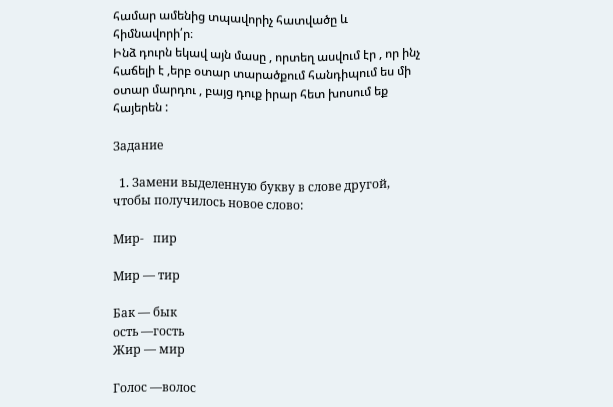համար ամենից տպավորիչ հատվածը և հիմնավորի՛ր։
Ինձ դուրն եկավ այն մասը , որտեղ ասվում էր , որ ինչ հաճելի է ,երբ օտար տարածքում հանդիպում ես մի օտար մարդու , բայց դուք իրար հետ խոսում եք հայերեն :

Задание

  1. Замени выделенную букву в слове другой, чтобы получилось новое слово:

Мир-   пир

Мир — тир

Бак — бык
ость —гость
Жир — мир

Голос —волос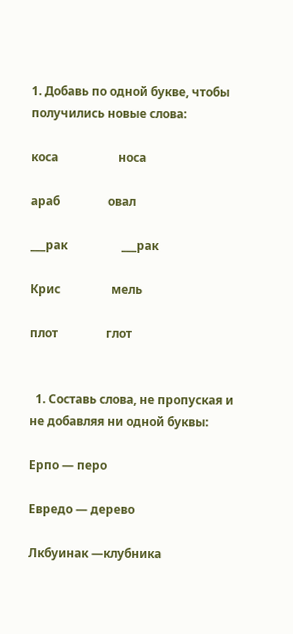1. Добавь по одной букве, чтобы получились новые слова:

коса                    носа

араб                овал

___рак                  ___рак

Крис                 мель

плот                глот


  1. Составь слова, не пропуская и не добавляя ни одной буквы:

Ерпо — перо

Евредо — дерево

Лкбуинак —клубника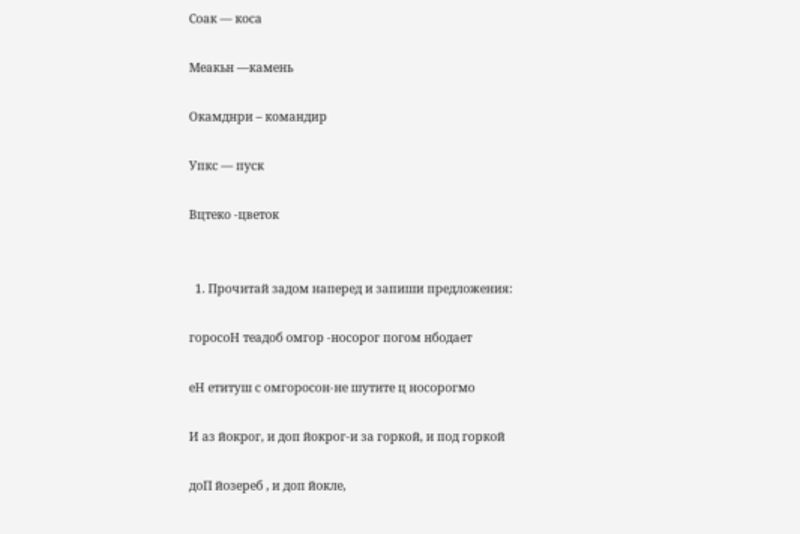Соак — коса

Меакьн —камень

Окамднри – командир

Упкс — пуск

Вцтеко -цветок


  1. Прочитай задом наперед и запиши предложения:

горосоН теадоб омгор -носорог погом нбодает

еН етитуш с омгоросон-не шутите ц носорогмо

И аз йокрог, и доп йокрог-и за горкой, и под горкой

доП йозереб , и доп йокле,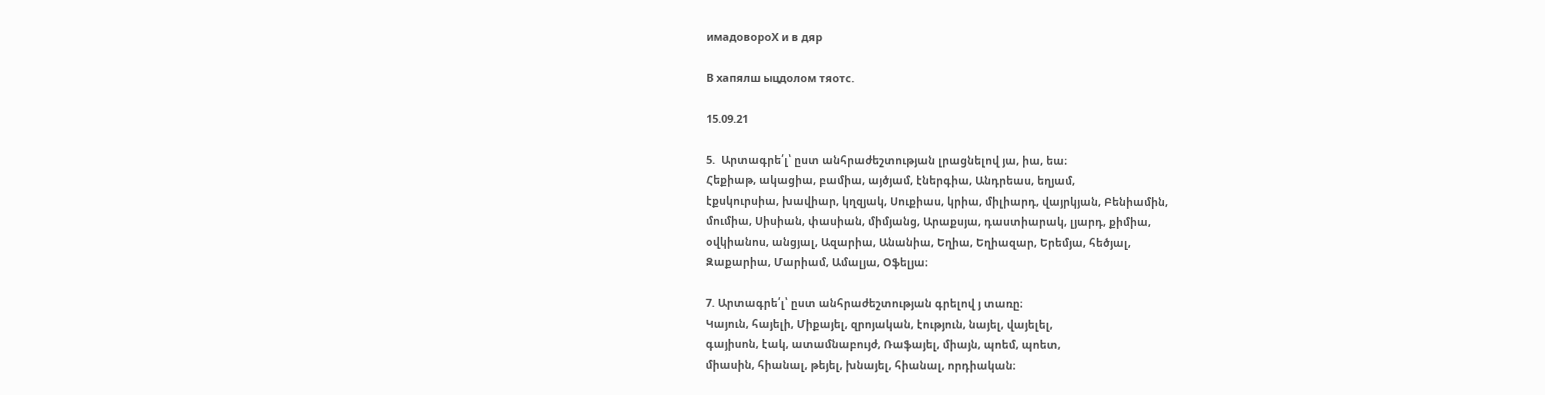имадовороХ и в дяр

В хапялш ыцдолом тяотс.

15.09.21

5.  Արտագրե՛լ՝ ըստ անհրաժեշտության լրացնելով յա, իա, եա։
Հեքիաթ, ակացիա, բամիա, այծյամ, էներգիա, Անդրեաս, եղյամ,
էքսկուրսիա, խավիար, կղզյակ, Սուքիաս, կրիա, միլիարդ, վայրկյան, Բենիամին,
մումիա, Սիսիան, փասիան, միմյանց, Արաքսյա, դաստիարակ, լյարդ, քիմիա,
օվկիանոս, անցյալ, Ազարիա, Անանիա, Եղիա, Եղիազար, Երեմյա, հեծյալ,
Զաքարիա, Մարիամ, Ամալյա, Օֆելյա։

7. Արտագրե՛լ՝ ըստ անհրաժեշտության գրելով յ տառը։
Կայուն, հայելի, Միքայել, զրոյական, էություն, նայել, վայելել,
գայիսոն, էակ, ատամնաբույժ, Ռաֆայել, միայն, պոեմ, պոետ,
միասին, հիանալ, թեյել, խնայել, հիանալ, որդիական։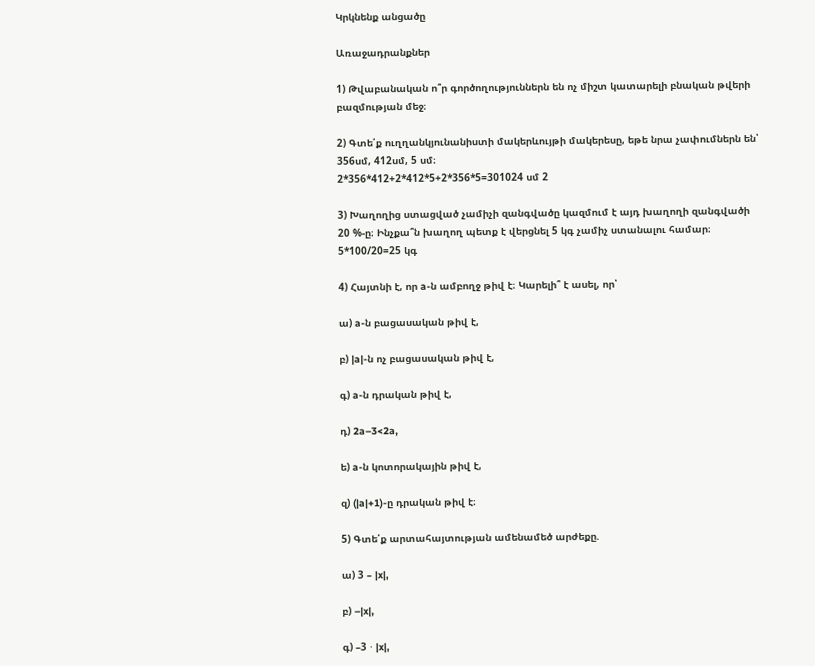Կրկնենք անցածը

Առաջադրանքներ

1) Թվաբանական ո՞ր գործողություններն են ոչ միշտ կատարելի բնական թվերի բազմության մեջ։

2) Գտե՛ք ուղղանկյունանիստի մակերևույթի մակերեսը, եթե նրա չափումներն են՝ 356սմ, 412սմ, 5 սմ։
2*356*412+2*412*5+2*356*5=301024 սմ 2

3) Խաղողից ստացված չամիչի զանգվածը կազմում է այդ խաղողի զանգվածի 20 %-ը։ Ինչքա՞ն խաղող պետք է վերցնել 5 կգ չամիչ ստանալու համար։
5*100/20=25 կգ

4) Հայտնի է, որ a-ն ամբողջ թիվ է։ Կարելի՞ է ասել, որ՝

ա) a-ն բացասական թիվ է,

բ) |a|-ն ոչ բացասական թիվ է,

գ) a-ն դրական թիվ է,

դ) 2a–3<2a,

ե) a-ն կոտորակային թիվ է,

զ) (|a|+1)-ը դրական թիվ է։

5) Գտե՛ք արտահայտության ամենամեծ արժեքը.

ա) 3 – |x|,

բ) –|x|,

գ) –3 ⋅ |x|,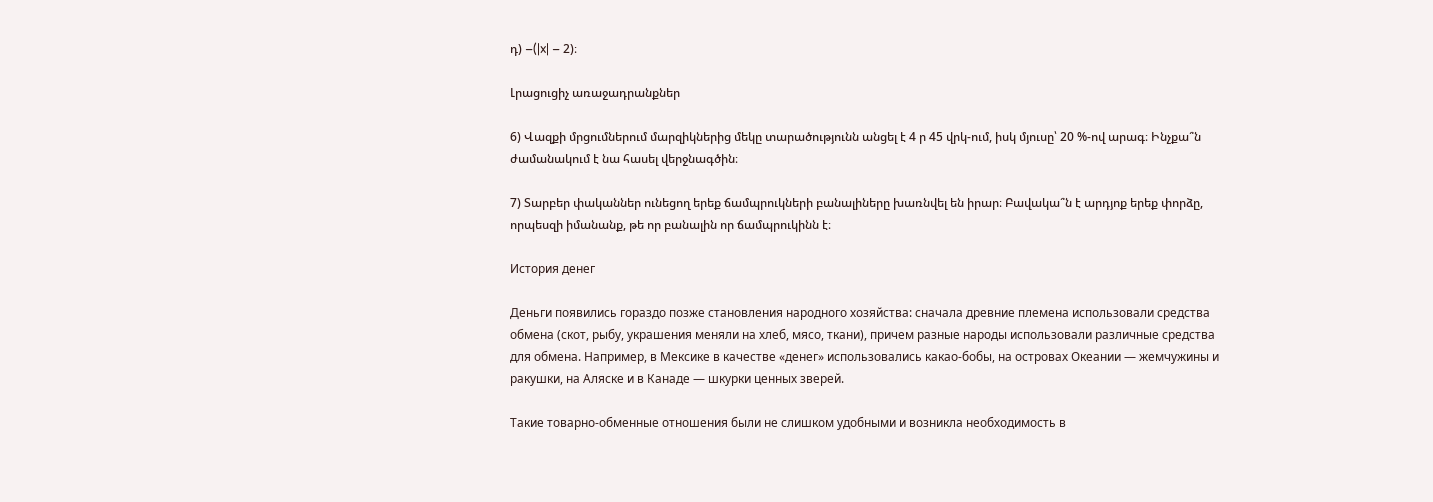դ) –(|x| – 2)։

Լրացուցիչ առաջադրանքներ

6) Վազքի մրցումներում մարզիկներից մեկը տարածությունն անցել է 4 ր 45 վրկ-ում, իսկ մյուսը՝ 20 %-ով արագ։ Ինչքա՞ն ժամանակում է նա հասել վերջնագծին։

7) Տարբեր փականներ ունեցող երեք ճամպրուկների բանալիները խառնվել են իրար։ Բավակա՞ն է արդյոք երեք փորձը, որպեսզի իմանանք, թե որ բանալին որ ճամպրուկինն է։

История денег

Деньги появились гораздо позже становления народного хозяйства: сначала древние племена использовали средства обмена (скот, рыбу, украшения меняли на хлеб, мясо, ткани), причем разные народы использовали различные средства для обмена. Например, в Мексике в качестве «денег» использовались какао-бобы, на островах Океании — жемчужины и ракушки, на Аляске и в Канаде — шкурки ценных зверей.

Такие товарно-обменные отношения были не слишком удобными и возникла необходимость в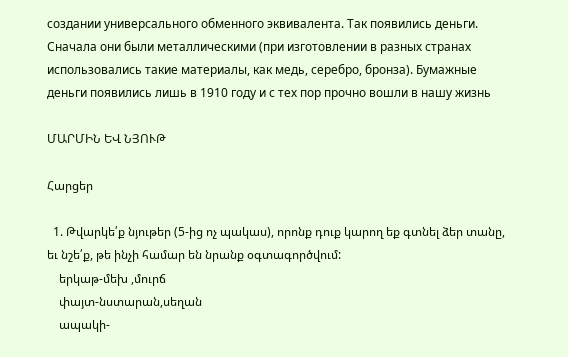создании универсального обменного эквивалента. Так появились деньги. Сначала они были металлическими (при изготовлении в разных странах использовались такие материалы, как медь, серебро, бронза). Бумажные деньги появились лишь в 1910 году и с тех пор прочно вошли в нашу жизнь

ՄԱՐՄԻՆ ԵՎ ՆՅՈՒԹ

Հարցեր

  1. Թվարկե՛ք նյութեր (5-ից ոչ պակաս), որոնք դուք կարող եք գտնել ձեր տանը, եւ նշե՛ք, թե ինչի համար են նրանք օգտագործվում:
    երկաթ-մեխ ,մուրճ
    փայտ-նստարան,սեղան
    ապակի-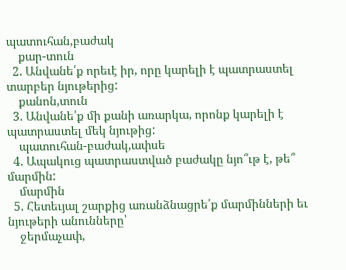պատուհան,բաժակ
    քար-տուն
  2. Անվանե՛ք որեւէ իր, որը կարելի է պատրաստել տարբեր նյութերից:
    քանոն,տուն
  3. Անվանե՛ք մի քանի առարկա, որոնք կարելի է պատրաստել մեկ նյութից:
    պատուհան-բաժակ,ափսե
  4. Ապակուց պատրաստված բաժակը նյո՞ւթ է, թե՞ մարմին:
    մարմին
  5. Հետեւյալ շարքից առանձնացրե՛ք մարմինների եւ նյութերի անունները՝
    ջերմաչափ,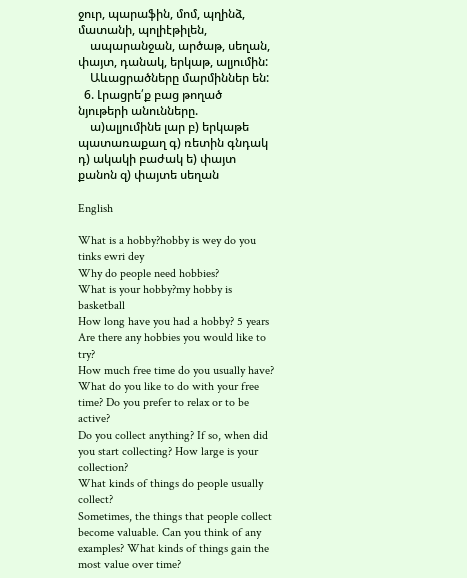ջուր, պարաֆին, մոմ, պղինձ, մատանի, պոլիէթիլեն,
    ապարանջան, արծաթ, սեղան, փայտ, դանակ, երկաթ, ալյումին:
    Աևացրածները մարմիններ են:
  6. Լրացրե՛ք բաց թողած նյութերի անունները.
    ա)ալյումինե լար բ) երկաթե պատառաքաղ գ) ռետին գնդակ դ) ակակի բաժակ ե) փայտ քանոն զ) փայտե սեղան

English

What is a hobby?hobby is wey do you tinks ewri dey
Why do people need hobbies?
What is your hobby?my hobby is basketball
How long have you had a hobby? 5 years
Are there any hobbies you would like to try?
How much free time do you usually have? What do you like to do with your free time? Do you prefer to relax or to be active?
Do you collect anything? If so, when did you start collecting? How large is your collection?
What kinds of things do people usually collect?
Sometimes, the things that people collect become valuable. Can you think of any examples? What kinds of things gain the most value over time?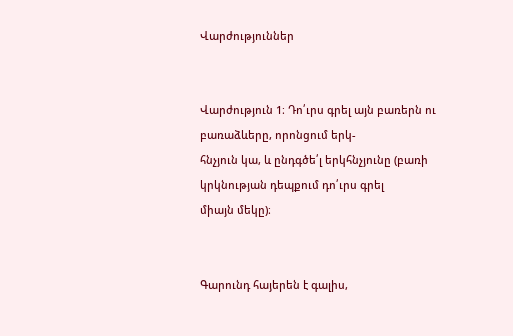Վարժություններ


Վարժություն 1։ Դո՛ւրս գրել այն բառերն ու բառաձևերը, որոնցում երկ-
հնչյուն կա, և ընդգծե՛լ երկհնչյունը (բառի կրկնության դեպքում դո՛ւրս գրել
միայն մեկը)։


Գարունդ հայերեն է գալիս,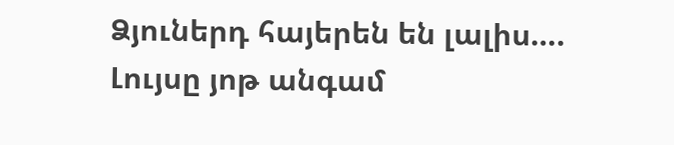Ձյուներդ հայերեն են լալիս….
Լույսը յոթ անգամ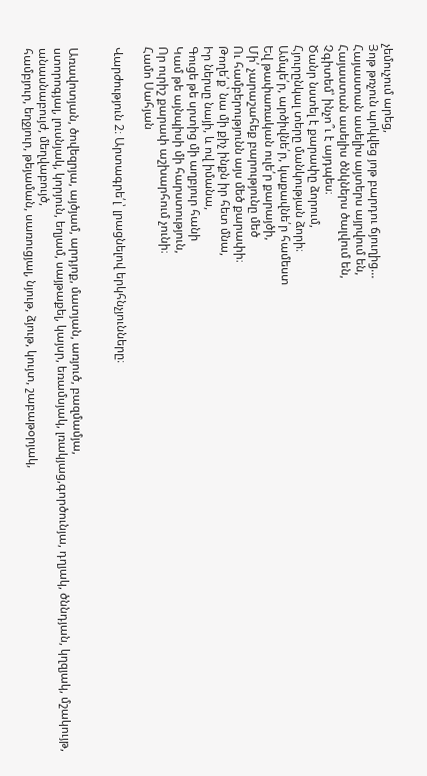չեմուչում արեց,
Յոթ թռչուն պոկվեց յոթ բարդու ճյուղից…
Հայաստան ասելիս այտերս այրվում են,
Հայաստան ասելիս ծնկներս ծալվում են,
Չգիտեմ՝ ինչո՞ւ է այդպես։
Ծանր նստել է քարափը ձորում,
Հյուրընկալ տերը մանկության ձորի։
Ամպե՛ր, արծիվնե՛ր, կաքավնե՛ր համեստ
Եվ թափառական ուլե՛ր քարայծի,
Մի՛ չարաշահեք բարությունը մեծ
Ու համբերությունն այս մեծ քարափի։
Թողե՛ք՝ նա մի քիչ ինքն իր հետ մնա,
Իր ներսը նայի, և ով իմանա,
Գուցե թե սրտից մի աղբյուր հանի
Կամ թե այնպիսի մի հարստություն,
Որ ուրիշ քարափ աշխարհում չունի։
Համո Սահյան

Վարժություն 2։ Արտագրե՛լ՝ լրացնելով երկհնչյունները։


Առավոտյան, ծովեզրյա, այծյամ, արդյոք, մատյան, առյուծ, բազմամյա,
ստորոգյալ, լուսնյակ, կորյուն, եղյամ, սայթաքել, կայսր, եռամսյակ, լռակյաց,գործունյա, դղյակ, ծննդյան, կղզյակ, մշակույթ, անասնաբույժ, մեղվաբույծ,
համբյուր, եղջյուր, թեյաման, սառուցյալ, նյութ, ձյութ, կույտ, շաբաթօրյակ,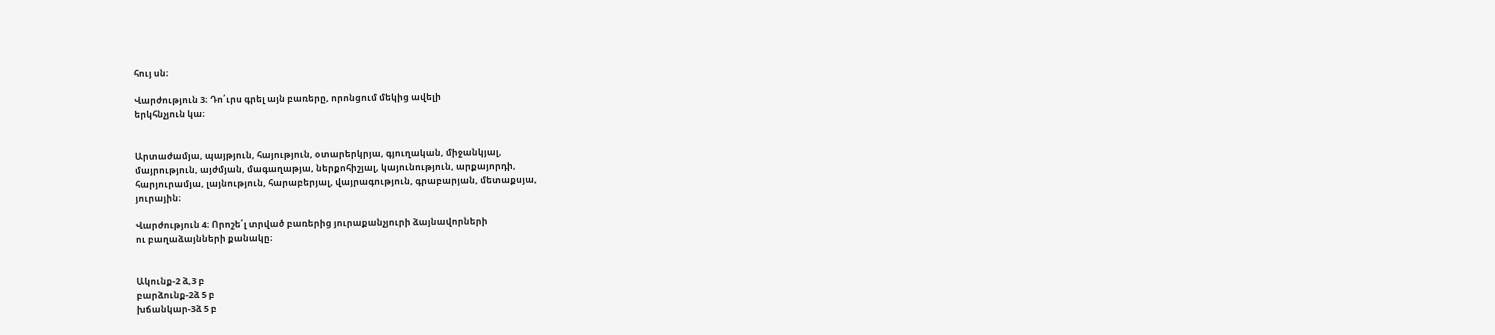հույ սն։

Վարժություն 3։ Դո՛ւրս գրել այն բառերը, որոնցում մեկից ավելի
երկհնչյուն կա։


Արտաժամյա, պայթյուն, հայություն, օտարերկրյա, գյուղական, միջանկյալ,
մայրություն, այժմյան, մագաղաթյա, ներքոհիշյալ, կայունություն, արքայորդի,
հարյուրամյա, լայնություն, հարաբերյալ, վայրագություն, գրաբարյան, մետաքսյա,
յուրային։

Վարժություն 4։ Որոշե՛լ տրված բառերից յուրաքանչյուրի ձայնավորների
ու բաղաձայնների քանակը։


Ակունք-2 ձ,3 բ
բարձունք-2ձ 5 բ
խճանկար-3ձ 5 բ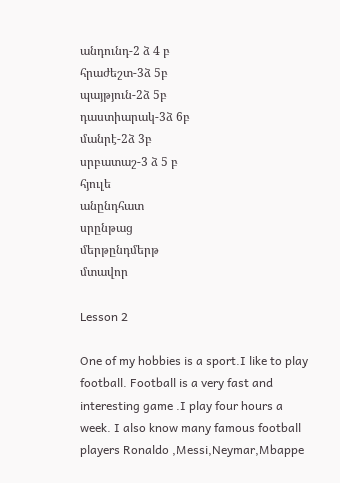անդունդ-2 ձ 4 բ
հրաժեշտ-3ձ 5բ
պայթյուն-2ձ 5բ
դաստիարակ-3ձ 6բ
մանրէ-2ձ 3բ
սրբատաշ-3 ձ 5 բ
հյուլե
անընդհատ
սրընթաց
մերթընդմերթ
մտավոր

Lesson 2

One of my hobbies is a sport.I like to play football. Football is a very fast and interesting game .I play four hours a week. I also know many famous football players Ronaldo ,Messi,Neymar,Mbappe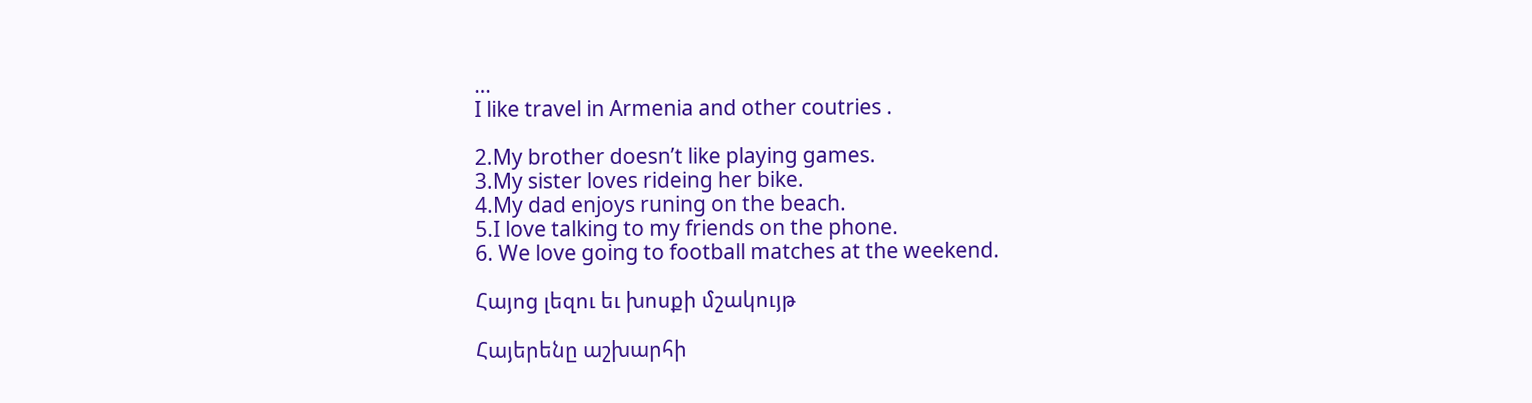…
I like travel in Armenia and other coutries .

2.My brother doesn’t like playing games.
3.My sister loves rideing her bike.
4.My dad enjoys runing on the beach.
5.I love talking to my friends on the phone.
6. We love going to football matches at the weekend.

Հայոց լեզու եւ խոսքի մշակույթ

Հայերենը աշխարհի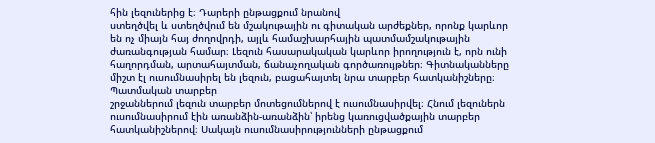հին լեզուներից է։ Դարերի ընթացքում նրանով
ստեղծվել և ստեղծվում են մշակութային ու գիտական արժեքներ, որոնք կարևոր
են ոչ միայն հայ ժողովրդի, այլև համաշխարհային պատմամշակութային ժառանգության համար։ Լեզուն հասարակական կարևոր իրողություն է, որն ունի հաղորդման, արտահայտման, ճանաչողական գործառույթներ։ Գիտնականները միշտ էլ ուսումնասիրել են լեզուն, բացահայտել նրա տարբեր հատկանիշները։ Պատմական տարբեր
շրջաններում լեզուն տարբեր մոտեցումներով է ուսումնասիրվել։ Հնում լեզուներն
ուսումնասիրում էին առանձին-առանձին՝ իրենց կառուցվածքային տարբեր հատկանիշներով։ Սակայն ուսումնասիրությունների ընթացքում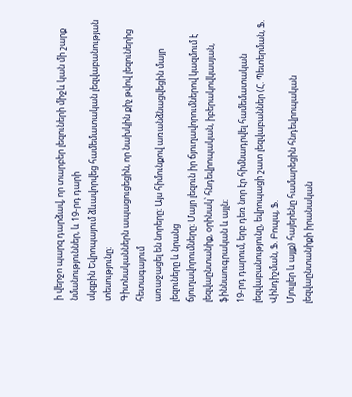ի վերջո պարզ դարձավ, որ տարբեր լեզուների միջև կան մի շարք նմանություններ, և 19-րդ դարի
սկզբին Եվրոպայում ձևավորվեց համեմատական լեզվաբանության տեսությունը։
Գիտնականներն ապացուցեցին, որ նախկին քիչ թվով լեզուներից հետագայում
առաջացել են նորերը։ Այս հիմունքով առանձնացվեցին մայր լեզուները և նրանց
ճյուղավորումները։ Մայր լեզուն իր ճյուղավորումներով կազմում է լեզվաընտանիք, օրինակ՝ հնդեվրոպական, իբերակովկասյան, ֆիննաուգրական և այլն։
19-րդ դարում, երբ դեռ նոր էր հիմնադրվել համեմատական լեզվաբանությունը, եվրոպացի շատ լեզվաբաններ (Հ. Պետերման, Ֆ. Վինդիշման, Ֆ. Բոպպ, Ֆ.
Մյուլլեր և այլք) հայերենը համարեցին հնդեվրոպական լեզվաընտանիքի իրանական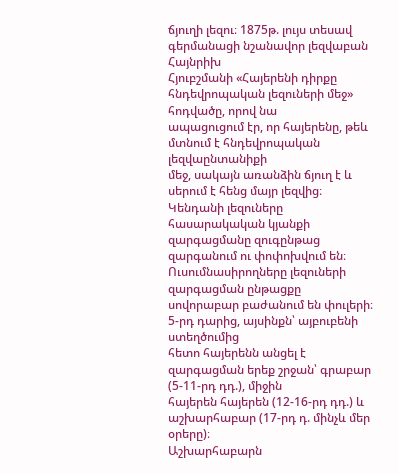ճյուղի լեզու։ 1875թ. լույս տեսավ գերմանացի նշանավոր լեզվաբան Հայնրիխ
Հյուբշմանի «Հայերենի դիրքը հնդեվրոպական լեզուների մեջ» հոդվածը, որով նա
ապացուցում էր, որ հայերենը, թեև մտնում է հնդեվրոպական լեզվաընտանիքի
մեջ, սակայն առանձին ճյուղ է և սերում է հենց մայր լեզվից։
Կենդանի լեզուները հասարակական կյանքի զարգացմանը զուգընթաց զարգանում ու փոփոխվում են։ Ուսումնասիրողները լեզուների զարգացման ընթացքը
սովորաբար բաժանում են փուլերի։ 5-րդ դարից, այսինքն՝ այբուբենի ստեղծումից
հետո հայերենն անցել է զարգացման երեք շրջան՝ գրաբար (5-11-րդ դդ.), միջին
հայերեն հայերեն (12-16-րդ դդ.) և աշխարհաբար (17-րդ դ. մինչև մեր օրերը)։
Աշխարհաբարն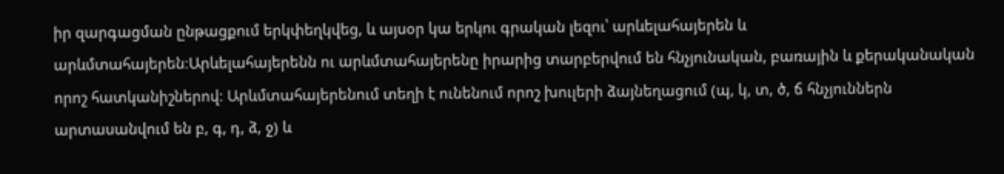իր զարգացման ընթացքում երկփեղկվեց, և այսօր կա երկու գրական լեզու՝ արևելահայերեն և արևմտահայերեն։Արևելահայերենն ու արևմտահայերենը իրարից տարբերվում են հնչյունական, բառային և քերականական որոշ հատկանիշներով։ Արևմտահայերենում տեղի է ունենում որոշ խուլերի ձայնեղացում (պ, կ, տ, ծ, ճ հնչյուններն արտասանվում են բ, գ, դ, ձ, ջ) և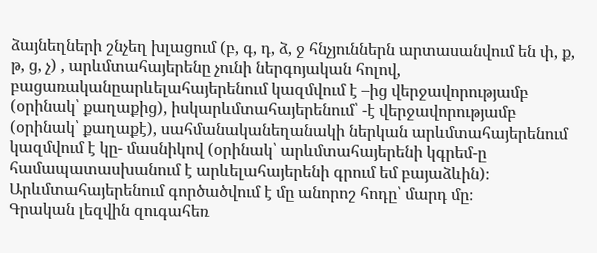ձայնեղների շնչեղ խլացում (բ, գ, դ, ձ, ջ հնչյուններն արտասանվում են փ, ք, թ, ց, չ) , արևմտահայերենը չունի ներգոյական հոլով, բացառականըարևելահայերենում կազմվում է –ից վերջավորությամբ (օրինակ՝ քաղաքից), իսկարևմտահայերենում՝ -է վերջավորությամբ (օրինակ՝ քաղաքէ), սահմանականեղանակի ներկան արևմտահայերենում կազմվում է կը- մասնիկով (օրինակ՝ արևմտահայերենի կգրեմ-ը համապատասխանում է արևելահայերենի գրում եմ բայաձևին)։ Արևմտահայերենում գործածվում է մը անորոշ հոդը՝ մարդ մը։
Գրական լեզվին զուգահեռ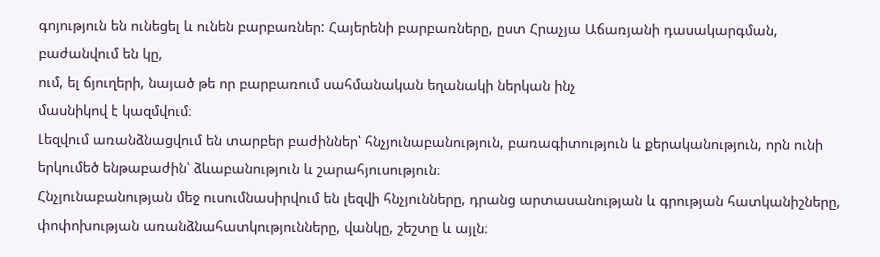գոյություն են ունեցել և ունեն բարբառներ: Հայերենի բարբառները, ըստ Հրաչյա Աճառյանի դասակարգման, բաժանվում են կը,
ում, ել ճյուղերի, նայած թե որ բարբառում սահմանական եղանակի ներկան ինչ
մասնիկով է կազմվում։
Լեզվում առանձնացվում են տարբեր բաժիններ՝ հնչյունաբանություն, բառագիտություն և քերականություն, որն ունի երկումեծ ենթաբաժին՝ ձևաբանություն և շարահյուսություն։
Հնչյունաբանության մեջ ուսումնասիրվում են լեզվի հնչյունները, դրանց արտասանության և գրության հատկանիշները, փոփոխության առանձնահատկությունները, վանկը, շեշտը և այլն։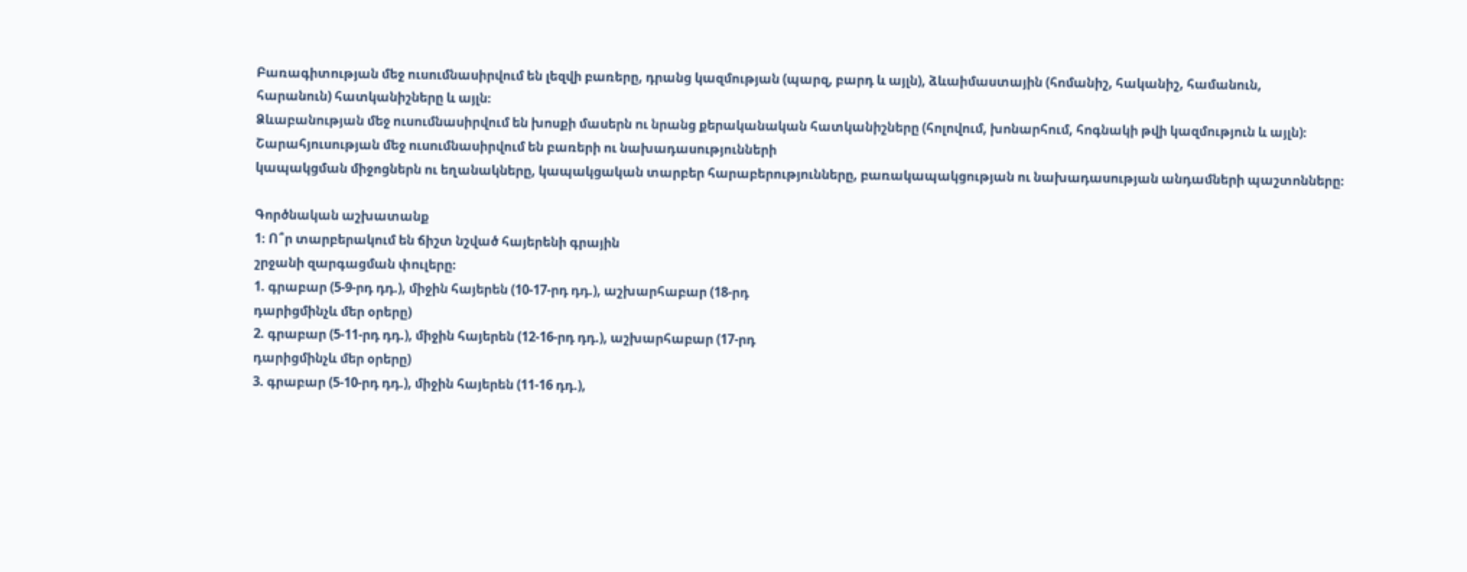Բառագիտության մեջ ուսումնասիրվում են լեզվի բառերը, դրանց կազմության (պարզ, բարդ և այլն), ձևաիմաստային (հոմանիշ, հականիշ, համանուն,
հարանուն) հատկանիշները և այլն։
Ձևաբանության մեջ ուսումնասիրվում են խոսքի մասերն ու նրանց քերականական հատկանիշները (հոլովում, խոնարհում, հոգնակի թվի կազմություն և այլն)։
Շարահյուսության մեջ ուսումնասիրվում են բառերի ու նախադասությունների
կապակցման միջոցներն ու եղանակները, կապակցական տարբեր հարաբերությունները, բառակապակցության ու նախադասության անդամների պաշտոնները։

Գործնական աշխատանք
1։ Ո՞ր տարբերակում են ճիշտ նշված հայերենի գրային
շրջանի զարգացման փուլերը։
1. գրաբար (5-9-րդ դդ.), միջին հայերեն (10-17-րդ դդ.), աշխարհաբար (18-րդ
դարիցմինչև մեր օրերը)
2. գրաբար (5-11-րդ դդ.), միջին հայերեն (12-16-րդ դդ.), աշխարհաբար (17-րդ
դարիցմինչև մեր օրերը)
3. գրաբար (5-10-րդ դդ.), միջին հայերեն (11-16 դդ.),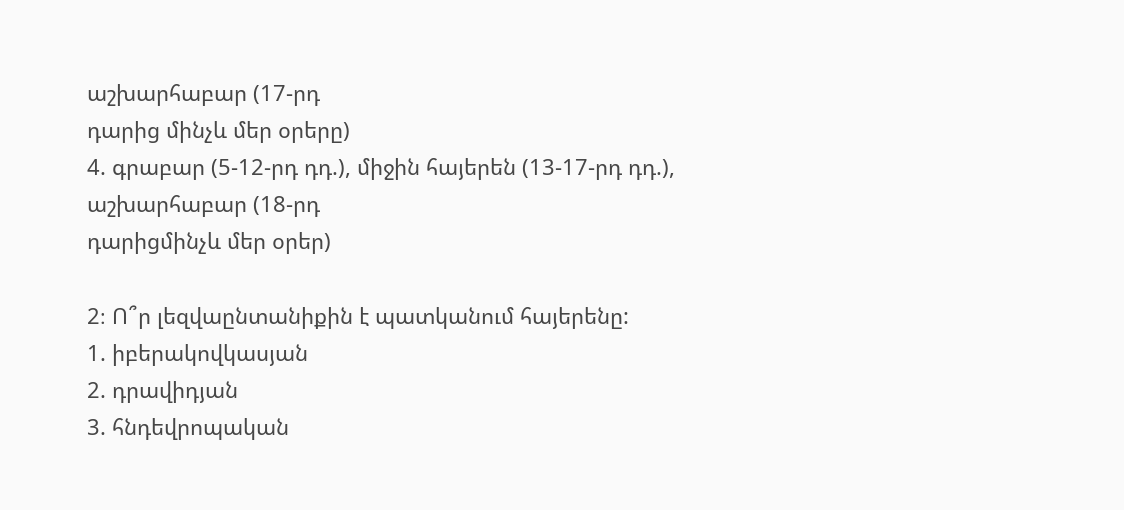աշխարհաբար (17-րդ
դարից մինչև մեր օրերը)
4. գրաբար (5-12-րդ դդ.), միջին հայերեն (13-17-րդ դդ.), աշխարհաբար (18-րդ
դարիցմինչև մեր օրեր)

2։ Ո՞ր լեզվաընտանիքին է պատկանում հայերենը:
1. իբերակովկասյան
2. դրավիդյան
3. հնդեվրոպական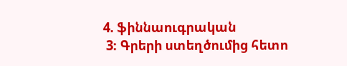4. ֆիննաուգրական
 3։ Գրերի ստեղծումից հետո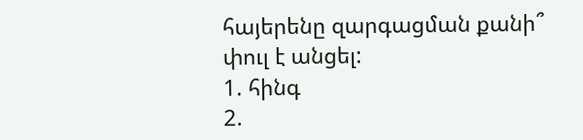հայերենը զարգացման քանի՞
փուլ է անցել:
1. հինգ
2.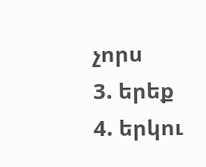չորս
3. երեք
4. երկու